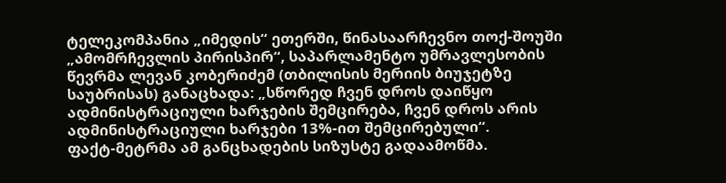ტელეკომპანია „იმედის“ ეთერში, წინასაარჩევნო თოქ-შოუში „ამომრჩევლის პირისპირ“, საპარლამენტო უმრავლესობის წევრმა ლევან კობერიძემ (თბილისის მერიის ბიუჯეტზე საუბრისას) განაცხადა: „სწორედ ჩვენ დროს დაიწყო ადმინისტრაციული ხარჯების შემცირება, ჩვენ დროს არის ადმინისტრაციული ხარჯები 13%-ით შემცირებული“.
ფაქტ-მეტრმა ამ განცხადების სიზუსტე გადაამოწმა.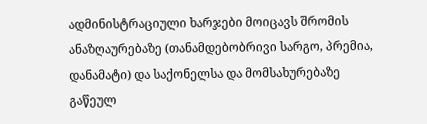ადმინისტრაციული ხარჯები მოიცავს შრომის ანაზღაურებაზე (თანამდებობრივი სარგო, პრემია, დანამატი) და საქონელსა და მომსახურებაზე გაწეულ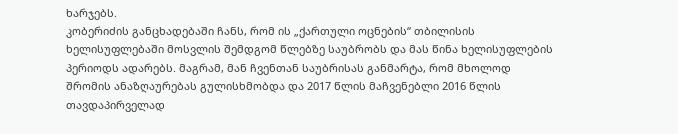ხარჯებს.
კობერიძის განცხადებაში ჩანს, რომ ის „ქართული ოცნების“ თბილისის ხელისუფლებაში მოსვლის შემდგომ წლებზე საუბრობს და მას წინა ხელისუფლების პერიოდს ადარებს. მაგრამ, მან ჩვენთან საუბრისას განმარტა, რომ მხოლოდ შრომის ანაზღაურებას გულისხმობდა და 2017 წლის მაჩვენებლი 2016 წლის თავდაპირველად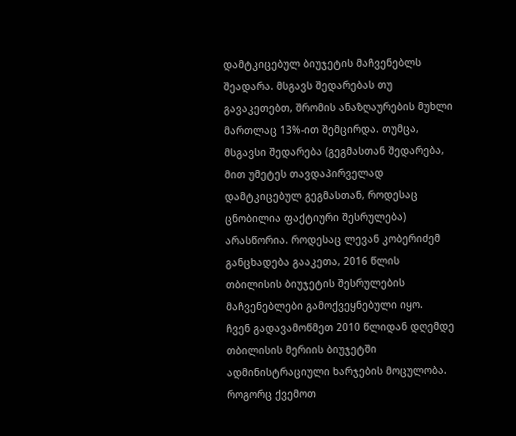დამტკიცებულ ბიუჯეტის მაჩვენებლს შეადარა. მსგავს შედარებას თუ გავაკეთებთ, შრომის ანაზღაურების მუხლი მართლაც 13%-ით შემცირდა. თუმცა, მსგავსი შედარება (გეგმასთან შედარება, მით უმეტეს თავდაპირველად დამტკიცებულ გეგმასთან, როდესაც ცნობილია ფაქტიური შესრულება) არასწორია. როდესაც ლევან კობერიძემ განცხადება გააკეთა, 2016 წლის თბილისის ბიუჯეტის შესრულების მაჩვენებლები გამოქვეყნებული იყო.
ჩვენ გადავამოწმეთ 2010 წლიდან დღემდე თბილისის მერიის ბიუჯეტში ადმინისტრაციული ხარჯების მოცულობა.
როგორც ქვემოთ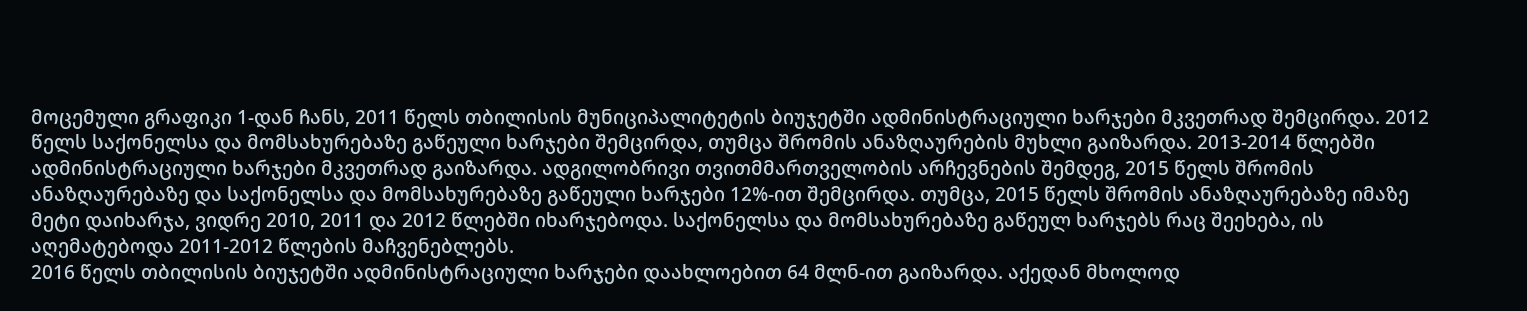მოცემული გრაფიკი 1-დან ჩანს, 2011 წელს თბილისის მუნიციპალიტეტის ბიუჯეტში ადმინისტრაციული ხარჯები მკვეთრად შემცირდა. 2012 წელს საქონელსა და მომსახურებაზე გაწეული ხარჯები შემცირდა, თუმცა შრომის ანაზღაურების მუხლი გაიზარდა. 2013-2014 წლებში ადმინისტრაციული ხარჯები მკვეთრად გაიზარდა. ადგილობრივი თვითმმართველობის არჩევნების შემდეგ, 2015 წელს შრომის ანაზღაურებაზე და საქონელსა და მომსახურებაზე გაწეული ხარჯები 12%-ით შემცირდა. თუმცა, 2015 წელს შრომის ანაზღაურებაზე იმაზე მეტი დაიხარჯა, ვიდრე 2010, 2011 და 2012 წლებში იხარჯებოდა. საქონელსა და მომსახურებაზე გაწეულ ხარჯებს რაც შეეხება, ის აღემატებოდა 2011-2012 წლების მაჩვენებლებს.
2016 წელს თბილისის ბიუჯეტში ადმინისტრაციული ხარჯები დაახლოებით 64 მლნ-ით გაიზარდა. აქედან მხოლოდ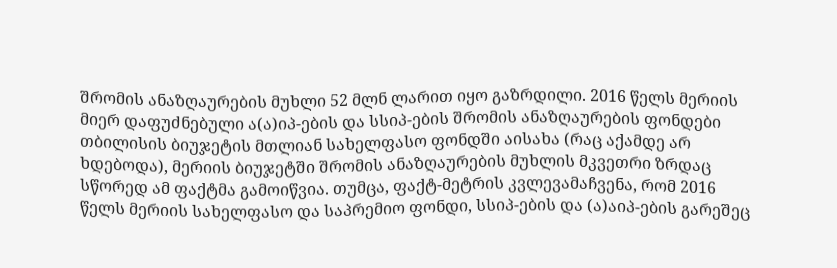შრომის ანაზღაურების მუხლი 52 მლნ ლარით იყო გაზრდილი. 2016 წელს მერიის მიერ დაფუძნებული ა(ა)იპ-ების და სსიპ-ების შრომის ანაზღაურების ფონდები თბილისის ბიუჯეტის მთლიან სახელფასო ფონდში აისახა (რაც აქამდე არ ხდებოდა), მერიის ბიუჯეტში შრომის ანაზღაურების მუხლის მკვეთრი ზრდაც სწორედ ამ ფაქტმა გამოიწვია. თუმცა, ფაქტ-მეტრის კვლევამაჩვენა, რომ 2016 წელს მერიის სახელფასო და საპრემიო ფონდი, სსიპ-ების და (ა)აიპ-ების გარეშეც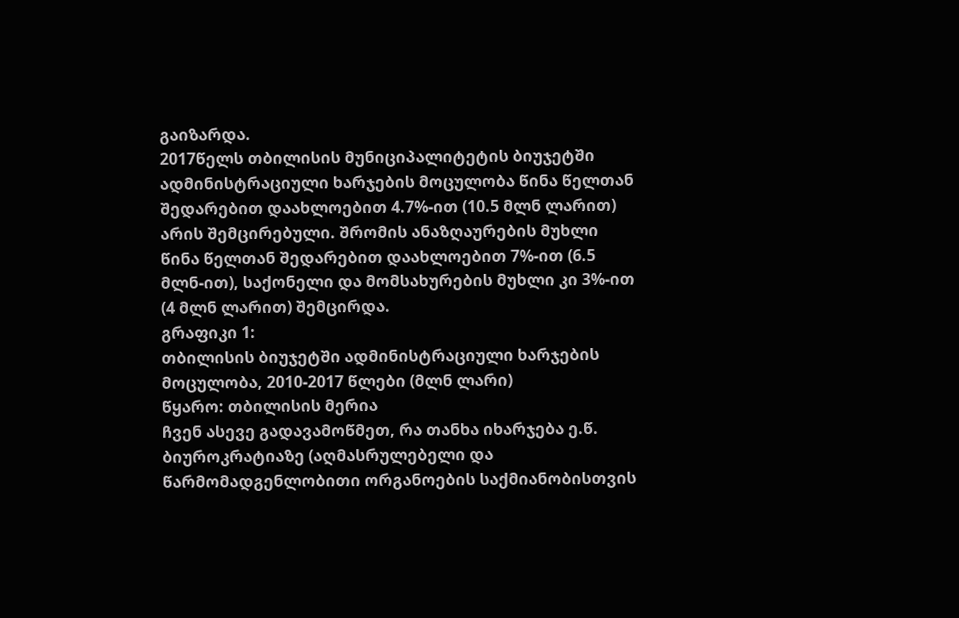გაიზარდა.
2017წელს თბილისის მუნიციპალიტეტის ბიუჯეტში ადმინისტრაციული ხარჯების მოცულობა წინა წელთან შედარებით დაახლოებით 4.7%-ით (10.5 მლნ ლარით) არის შემცირებული. შრომის ანაზღაურების მუხლი წინა წელთან შედარებით დაახლოებით 7%-ით (6.5 მლნ-ით), საქონელი და მომსახურების მუხლი კი 3%-ით (4 მლნ ლარით) შემცირდა.
გრაფიკი 1:
თბილისის ბიუჯეტში ადმინისტრაციული ხარჯების მოცულობა, 2010-2017 წლები (მლნ ლარი)
წყარო: თბილისის მერია
ჩვენ ასევე გადავამოწმეთ, რა თანხა იხარჯება ე.წ. ბიუროკრატიაზე (აღმასრულებელი და წარმომადგენლობითი ორგანოების საქმიანობისთვის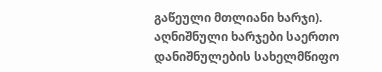გაწეული მთლიანი ხარჯი). აღნიშნული ხარჯები საერთო დანიშნულების სახელმწიფო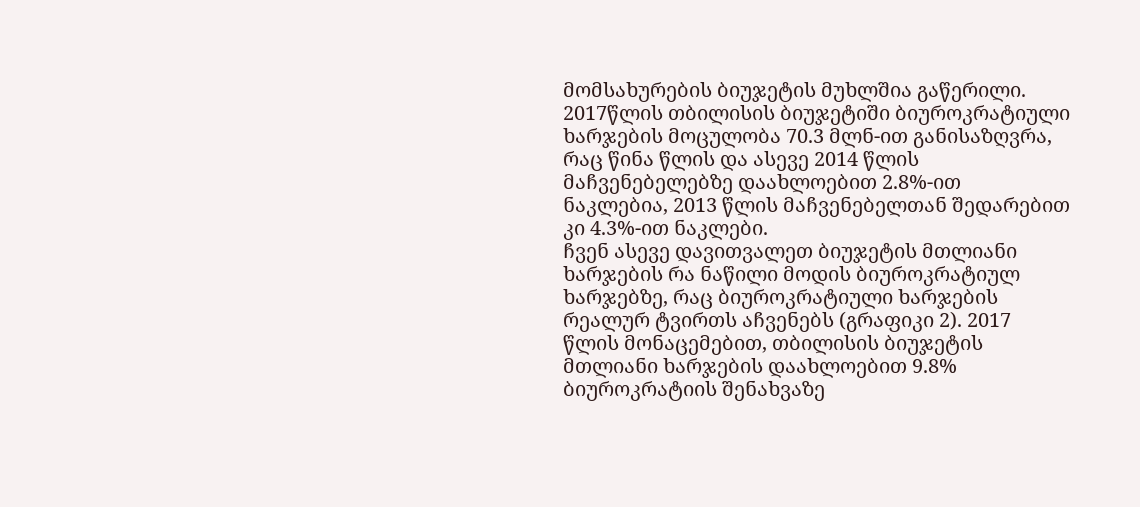მომსახურების ბიუჯეტის მუხლშია გაწერილი.
2017წლის თბილისის ბიუჯეტიში ბიუროკრატიული ხარჯების მოცულობა 70.3 მლნ-ით განისაზღვრა, რაც წინა წლის და ასევე 2014 წლის მაჩვენებელებზე დაახლოებით 2.8%-ით ნაკლებია, 2013 წლის მაჩვენებელთან შედარებით კი 4.3%-ით ნაკლები.
ჩვენ ასევე დავითვალეთ ბიუჯეტის მთლიანი ხარჯების რა ნაწილი მოდის ბიუროკრატიულ ხარჯებზე, რაც ბიუროკრატიული ხარჯების რეალურ ტვირთს აჩვენებს (გრაფიკი 2). 2017 წლის მონაცემებით, თბილისის ბიუჯეტის მთლიანი ხარჯების დაახლოებით 9.8% ბიუროკრატიის შენახვაზე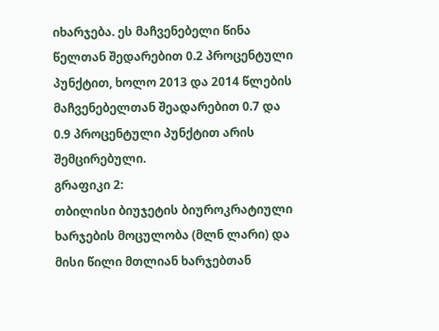იხარჯება. ეს მაჩვენებელი წინა წელთან შედარებით 0.2 პროცენტული პუნქტით, ხოლო 2013 და 2014 წლების მაჩვენებელთან შეადარებით 0.7 და 0.9 პროცენტული პუნქტით არის შემცირებული.
გრაფიკი 2:
თბილისი ბიუჯეტის ბიუროკრატიული ხარჯების მოცულობა (მლნ ლარი) და მისი წილი მთლიან ხარჯებთან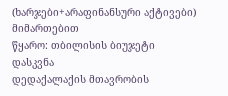(ხარჯები+არაფინანსური აქტივები) მიმართებით
წყარო: თბილისის ბიუჯეტი
დასკვნა
დედაქალაქის მთავრობის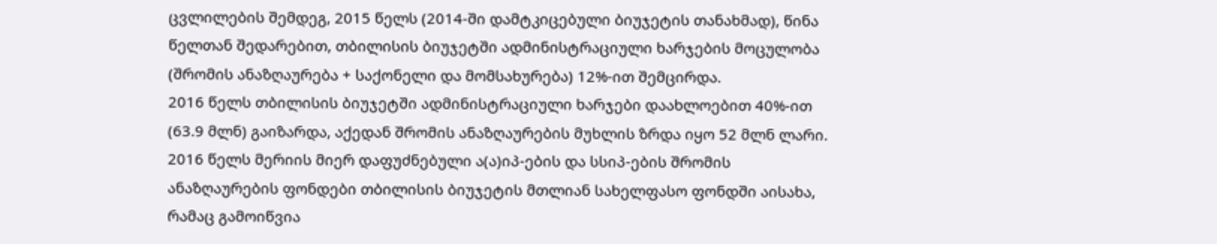ცვლილების შემდეგ, 2015 წელს (2014-ში დამტკიცებული ბიუჯეტის თანახმად), წინა წელთან შედარებით, თბილისის ბიუჯეტში ადმინისტრაციული ხარჯების მოცულობა (შრომის ანაზღაურება + საქონელი და მომსახურება) 12%-ით შემცირდა.
2016 წელს თბილისის ბიუჯეტში ადმინისტრაციული ხარჯები დაახლოებით 40%-ით (63.9 მლნ) გაიზარდა, აქედან შრომის ანაზღაურების მუხლის ზრდა იყო 52 მლნ ლარი. 2016 წელს მერიის მიერ დაფუძნებული ა(ა)იპ-ების და სსიპ-ების შრომის ანაზღაურების ფონდები თბილისის ბიუჯეტის მთლიან სახელფასო ფონდში აისახა, რამაც გამოიწვია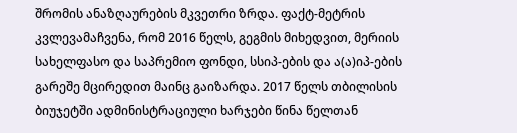შრომის ანაზღაურების მკვეთრი ზრდა. ფაქტ-მეტრის კვლევამაჩვენა, რომ 2016 წელს, გეგმის მიხედვით, მერიის სახელფასო და საპრემიო ფონდი, სსიპ-ების და ა(ა)იპ-ების გარეშე მცირედით მაინც გაიზარდა. 2017 წელს თბილისის ბიუჯეტში ადმინისტრაციული ხარჯები წინა წელთან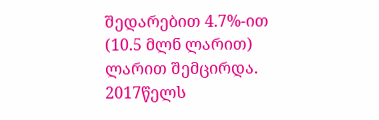შედარებით 4.7%-ით (10.5 მლნ ლარით) ლარით შემცირდა.
2017წელს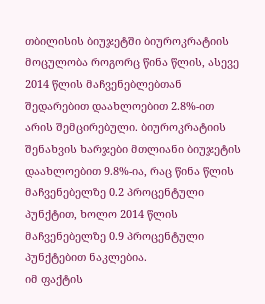თბილისის ბიუჯეტში ბიუროკრატიის მოცულობა როგორც წინა წლის, ასევე 2014 წლის მაჩვენებლებთან შედარებით დაახლოებით 2.8%-ით არის შემცირებული. ბიუროკრატიის შენახვის ხარჯები მთლიანი ბიუჯეტის დაახლოებით 9.8%-ია, რაც წინა წლის მაჩვენებელზე 0.2 პროცენტული პუნქტით, ხოლო 2014 წლის მაჩვენებელზე 0.9 პროცენტული პუნქტებით ნაკლებია.
იმ ფაქტის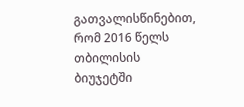გათვალისწინებით, რომ 2016 წელს თბილისის ბიუჯეტში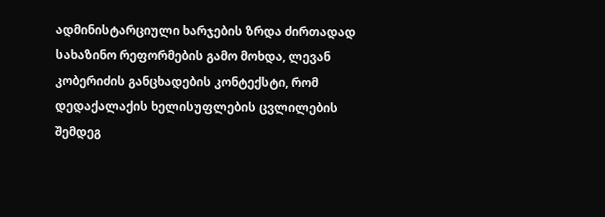ადმინისტარციული ხარჯების ზრდა ძირთადად სახაზინო რეფორმების გამო მოხდა, ლევან კობერიძის განცხადების კონტექსტი, რომ დედაქალაქის ხელისუფლების ცვლილების შემდეგ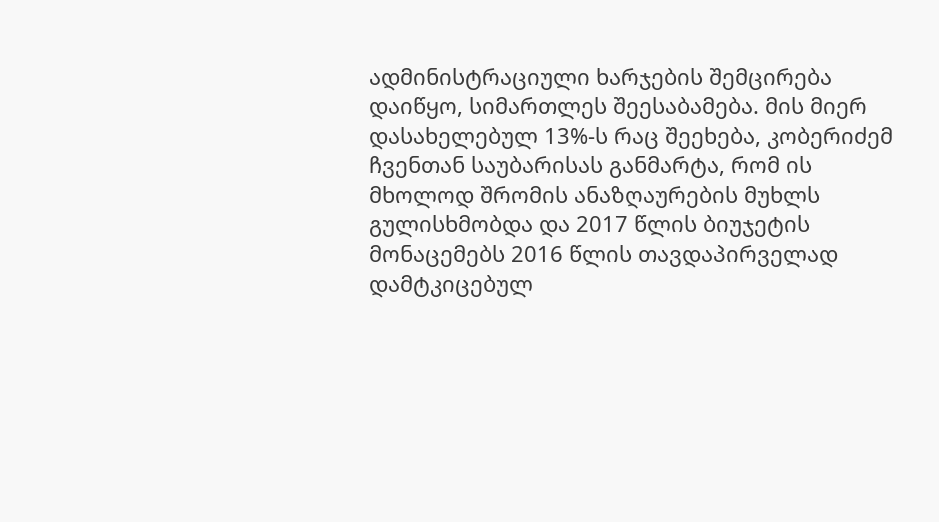ადმინისტრაციული ხარჯების შემცირება დაიწყო, სიმართლეს შეესაბამება. მის მიერ დასახელებულ 13%-ს რაც შეეხება, კობერიძემ ჩვენთან საუბარისას განმარტა, რომ ის მხოლოდ შრომის ანაზღაურების მუხლს გულისხმობდა და 2017 წლის ბიუჯეტის მონაცემებს 2016 წლის თავდაპირველად დამტკიცებულ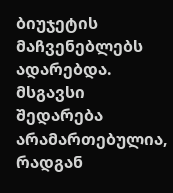ბიუჯეტის მაჩვენებლებს ადარებდა. მსგავსი შედარება არამართებულია, რადგან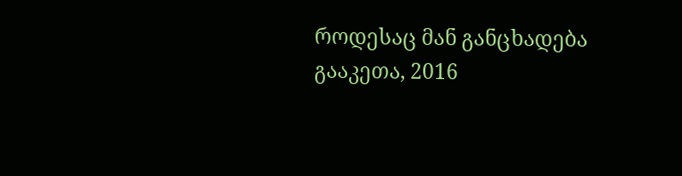როდესაც მან განცხადება გააკეთა, 2016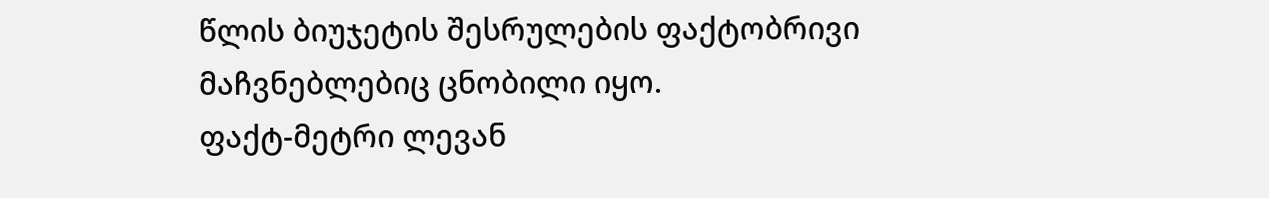წლის ბიუჯეტის შესრულების ფაქტობრივი მაჩვნებლებიც ცნობილი იყო.
ფაქტ-მეტრი ლევან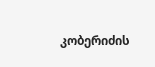კობერიძის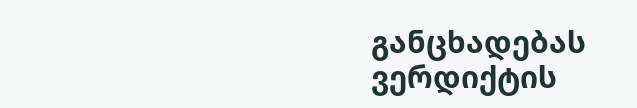განცხადებას ვერდიქტის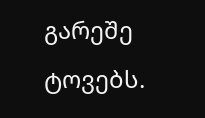გარეშე ტოვებს.